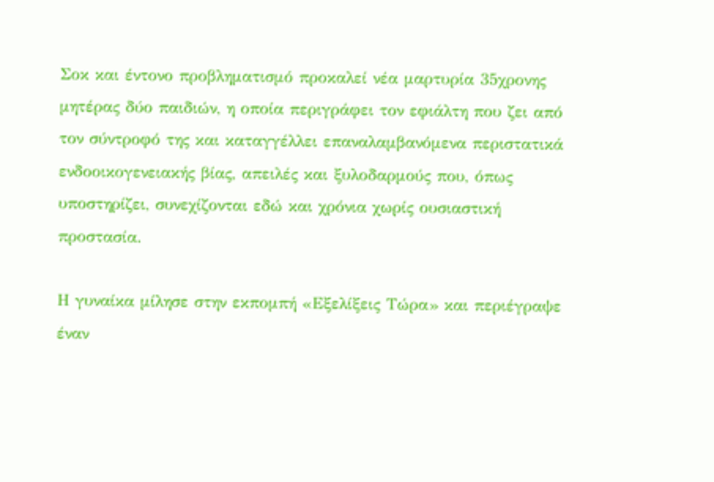Σοκ και έντονο προβληματισμό προκαλεί νέα μαρτυρία 35χρονης μητέρας δύο παιδιών, η οποία περιγράφει τον εφιάλτη που ζει από τον σύντροφό της και καταγγέλλει επαναλαμβανόμενα περιστατικά ενδοοικογενειακής βίας, απειλές και ξυλοδαρμούς που, όπως υποστηρίζει, συνεχίζονται εδώ και χρόνια χωρίς ουσιαστική προστασία.

Η γυναίκα μίλησε στην εκπομπή «Εξελίξεις Τώρα» και περιέγραψε έναν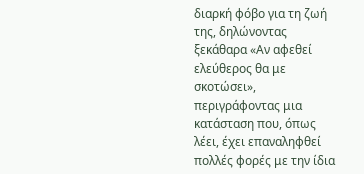διαρκή φόβο για τη ζωή της, δηλώνοντας ξεκάθαρα «Αν αφεθεί ελεύθερος θα με σκοτώσει», περιγράφοντας μια κατάσταση που, όπως λέει, έχει επαναληφθεί πολλές φορές με την ίδια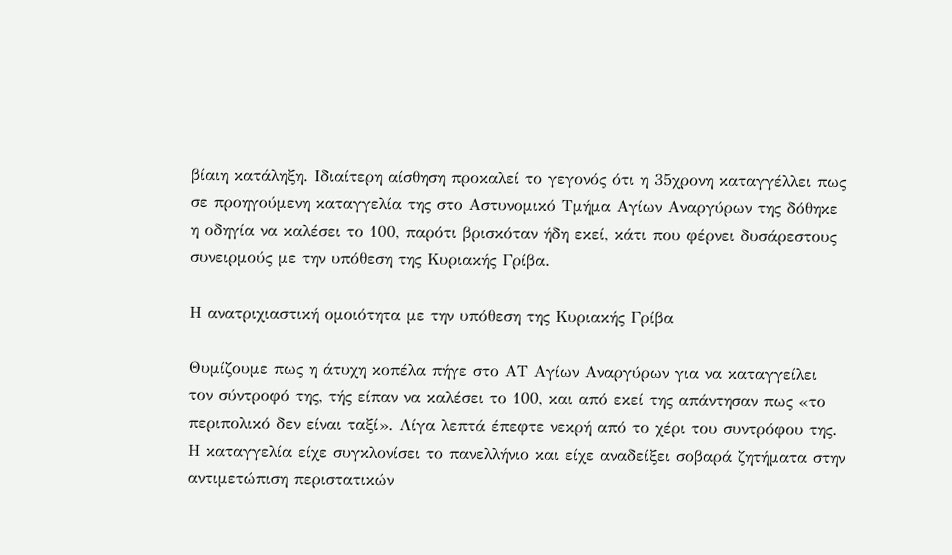βίαιη κατάληξη. Ιδιαίτερη αίσθηση προκαλεί το γεγονός ότι η 35χρονη καταγγέλλει πως σε προηγούμενη καταγγελία της στο Αστυνομικό Τμήμα Αγίων Αναργύρων της δόθηκε η οδηγία να καλέσει το 100, παρότι βρισκόταν ήδη εκεί, κάτι που φέρνει δυσάρεστους συνειρμούς με την υπόθεση της Κυριακής Γρίβα.

Η ανατριχιαστική ομοιότητα με την υπόθεση της Κυριακής Γρίβα

Θυμίζουμε πως η άτυχη κοπέλα πήγε στο ΑΤ Αγίων Αναργύρων για να καταγγείλει τον σύντροφό της, τής είπαν να καλέσει το 100, και από εκεί της απάντησαν πως «το περιπολικό δεν είναι ταξί». Λίγα λεπτά έπεφτε νεκρή από το χέρι του συντρόφου της. Η καταγγελία είχε συγκλονίσει το πανελλήνιο και είχε αναδείξει σοβαρά ζητήματα στην αντιμετώπιση περιστατικών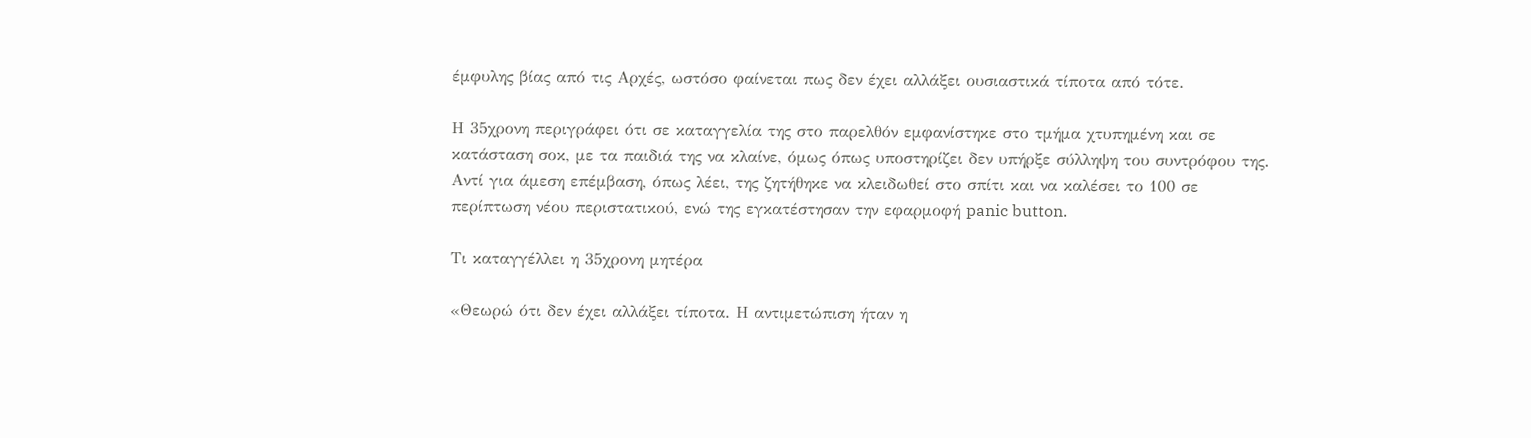έμφυλης βίας από τις Αρχές, ωστόσο φαίνεται πως δεν έχει αλλάξει ουσιαστικά τίποτα από τότε.

Η 35χρονη περιγράφει ότι σε καταγγελία της στο παρελθόν εμφανίστηκε στο τμήμα χτυπημένη και σε κατάσταση σοκ, με τα παιδιά της να κλαίνε, όμως όπως υποστηρίζει δεν υπήρξε σύλληψη του συντρόφου της. Αντί για άμεση επέμβαση, όπως λέει, της ζητήθηκε να κλειδωθεί στο σπίτι και να καλέσει το 100 σε περίπτωση νέου περιστατικού, ενώ της εγκατέστησαν την εφαρμοφή panic button.

Τι καταγγέλλει η 35χρονη μητέρα

«Θεωρώ ότι δεν έχει αλλάξει τίποτα. Η αντιμετώπιση ήταν η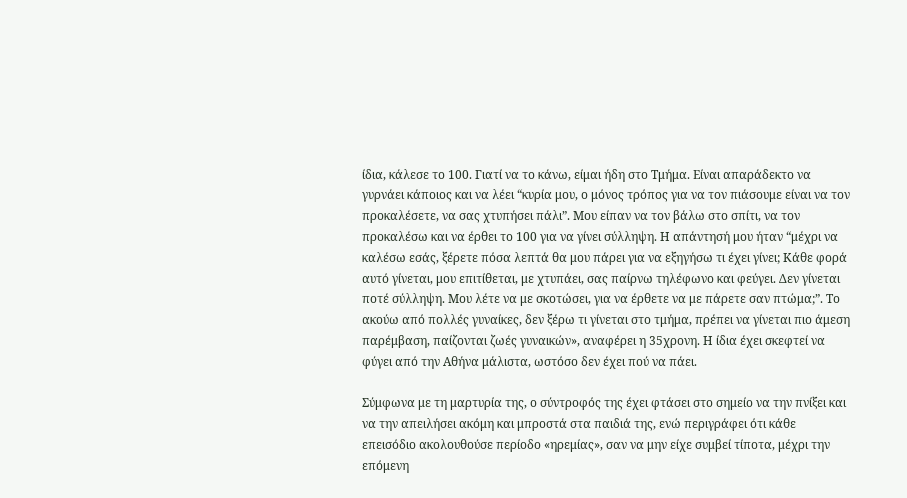ίδια, κάλεσε το 100. Γιατί να το κάνω, είμαι ήδη στο Τμήμα. Είναι απαράδεκτο να γυρνάει κάποιος και να λέει “κυρία μου, ο μόνος τρόπος για να τον πιάσουμε είναι να τον προκαλέσετε, να σας χτυπήσει πάλι”. Μου είπαν να τον βάλω στο σπίτι, να τον προκαλέσω και να έρθει το 100 για να γίνει σύλληψη. Η απάντησή μου ήταν “μέχρι να καλέσω εσάς, ξέρετε πόσα λεπτά θα μου πάρει για να εξηγήσω τι έχει γίνει; Κάθε φορά αυτό γίνεται, μου επιτίθεται, με χτυπάει, σας παίρνω τηλέφωνο και φεύγει. Δεν γίνεται ποτέ σύλληψη. Μου λέτε να με σκοτώσει, για να έρθετε να με πάρετε σαν πτώμα;”. Το ακούω από πολλές γυναίκες, δεν ξέρω τι γίνεται στο τμήμα, πρέπει να γίνεται πιο άμεση παρέμβαση, παίζονται ζωές γυναικών», αναφέρει η 35χρονη. Η ίδια έχει σκεφτεί να φύγει από την Αθήνα μάλιστα, ωστόσο δεν έχει πού να πάει.

Σύμφωνα με τη μαρτυρία της, ο σύντροφός της έχει φτάσει στο σημείο να την πνίξει και να την απειλήσει ακόμη και μπροστά στα παιδιά της, ενώ περιγράφει ότι κάθε επεισόδιο ακολουθούσε περίοδο «ηρεμίας», σαν να μην είχε συμβεί τίποτα, μέχρι την επόμενη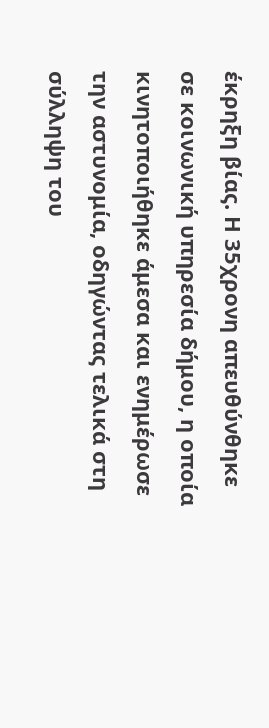έκρηξη βίας. Η 35χρονη απευθύνθηκε σε κοινωνική υπηρεσία δήμου, η οποία κινητοποιήθηκε άμεσα και ενημέρωσε την αστυνομία, οδηγώντας τελικά στη σύλληψη του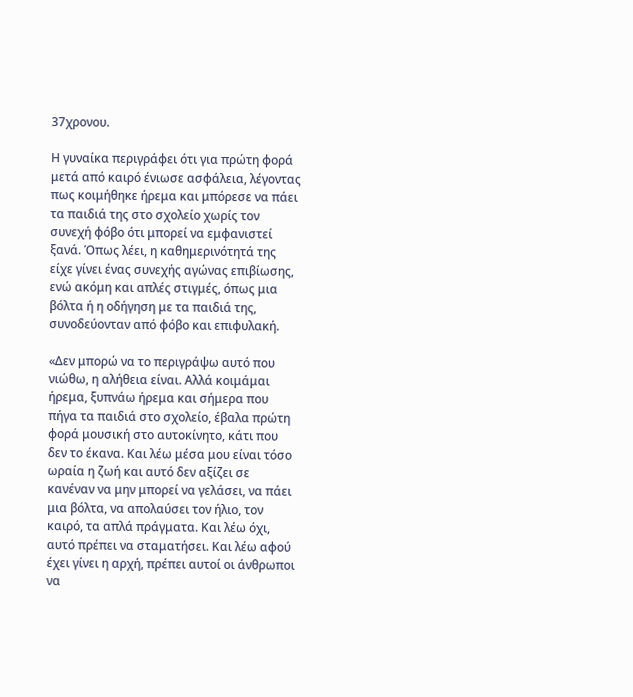37χρονου.

Η γυναίκα περιγράφει ότι για πρώτη φορά μετά από καιρό ένιωσε ασφάλεια, λέγοντας πως κοιμήθηκε ήρεμα και μπόρεσε να πάει τα παιδιά της στο σχολείο χωρίς τον συνεχή φόβο ότι μπορεί να εμφανιστεί ξανά. Όπως λέει, η καθημερινότητά της είχε γίνει ένας συνεχής αγώνας επιβίωσης, ενώ ακόμη και απλές στιγμές, όπως μια βόλτα ή η οδήγηση με τα παιδιά της, συνοδεύονταν από φόβο και επιφυλακή.

«Δεν μπορώ να το περιγράψω αυτό που νιώθω, η αλήθεια είναι. Αλλά κοιμάμαι ήρεμα, ξυπνάω ήρεμα και σήμερα που πήγα τα παιδιά στο σχολείο, έβαλα πρώτη φορά μουσική στο αυτοκίνητο, κάτι που δεν το έκανα. Και λέω μέσα μου είναι τόσο ωραία η ζωή και αυτό δεν αξίζει σε κανέναν να μην μπορεί να γελάσει, να πάει μια βόλτα, να απολαύσει τον ήλιο, τον καιρό, τα απλά πράγματα. Και λέω όχι, αυτό πρέπει να σταματήσει. Και λέω αφού έχει γίνει η αρχή, πρέπει αυτοί οι άνθρωποι να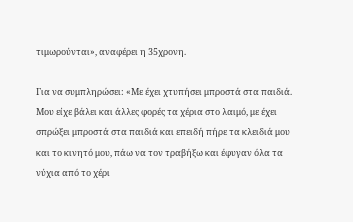τιμωρούνται», αναφέρει η 35χρονη.

Για να συμπληρώσει: «Με έχει χτυπήσει μπροστά στα παιδιά. Μου είχε βάλει και άλλες φορές τα χέρια στο λαιμό, με έχει σπρώξει μπροστά στα παιδιά και επειδή πήρε τα κλειδιά μου και το κινητό μου, πάω να τον τραβήξω και έφυγαν όλα τα νύχια από το χέρι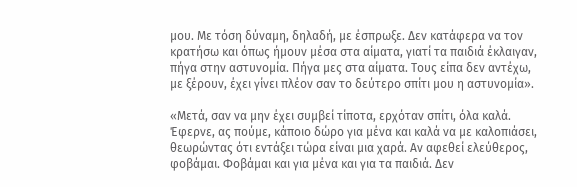μου. Με τόση δύναμη, δηλαδή, με έσπρωξε. Δεν κατάφερα να τον κρατήσω και όπως ήμουν μέσα στα αίματα, γιατί τα παιδιά έκλαιγαν, πήγα στην αστυνομία. Πήγα μες στα αίματα. Τους είπα δεν αντέχω, με ξέρουν, έχει γίνει πλέον σαν το δεύτερο σπίτι μου η αστυνομία».

«Μετά, σαν να μην έχει συμβεί τίποτα, ερχόταν σπίτι, όλα καλά. Έφερνε, ας πούμε, κάποιο δώρο για μένα και καλά να με καλοπιάσει, θεωρώντας ότι εντάξει τώρα είναι μια χαρά. Αν αφεθεί ελεύθερος, φοβάμαι. Φοβάμαι και για μένα και για τα παιδιά. Δεν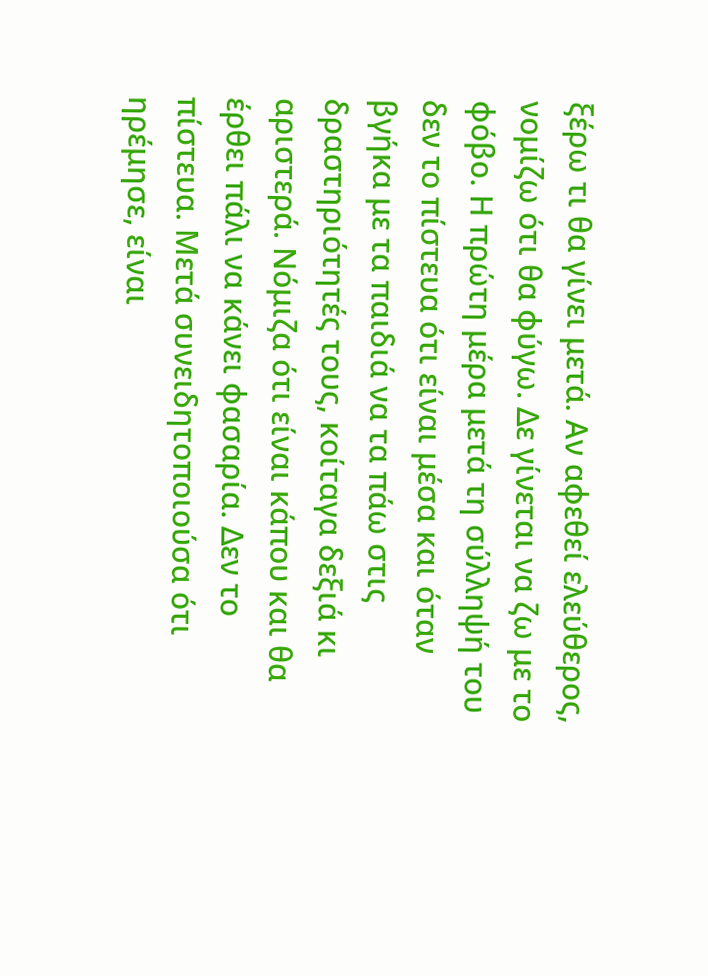ξέρω τι θα γίνει μετά. Αν αφεθεί ελεύθερος, νομίζω ότι θα φύγω. Δε γίνεται να ζω με το φόβο. Η πρώτη μέρα μετά τη σύλληψή του δεν το πίστευα ότι είναι μέσα και όταν βγήκα με τα παιδιά να τα πάω στις δραστηριότητές τους, κοίταγα δεξιά κι αριστερά. Νόμιζα ότι είναι κάπου και θα έρθει πάλι να κάνει φασαρία. Δεν το πίστευα. Μετά συνειδητοποιούσα ότι ηρέμησε, είναι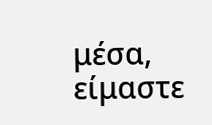μέσα, είμαστε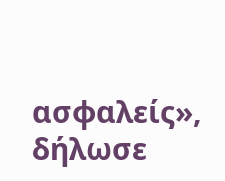ασφαλείς», δήλωσε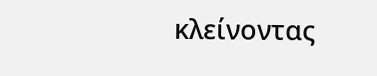κλείνοντας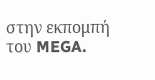στην εκπομπή του MEGA.